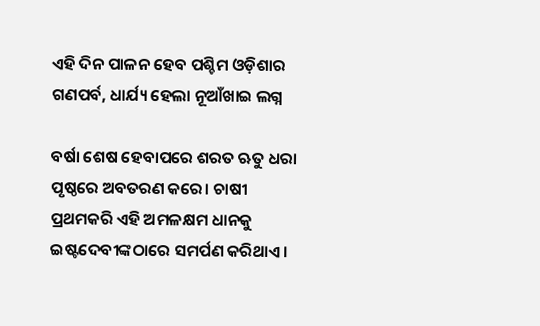ଏହି ଦିନ ପାଳନ ହେବ ପଶ୍ଚିମ ଓଡ଼ିଶାର ଗଣପର୍ବ, ଧାର୍ଯ୍ୟ ହେଲା ନୂଆଁଖାଇ ଲଗ୍ନ

ବର୍ଷା ଶେଷ ହେବାପରେ ଶରତ ଋତୁ ଧରା ପୃଷ୍ଠରେ ଅବତରଣ କରେ। ଚାଷୀ ପ୍ରଥମକରି ଏହି ଅମଳକ୍ଷମ ଧାନକୁ ଇଷ୍ଟଦେବୀଙ୍କଠାରେ ସମର୍ପଣ କରିଥାଏ।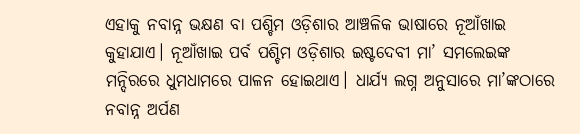ଏହାକୁ ନବାନ୍ନ ଭକ୍ଷଣ ବା ପଶ୍ଚିମ ଓଡ଼ିଶାର ଆଞ୍ଚଳିକ ଭାଷାରେ ନୂଆଁଖାଇ କୁହାଯାଏ। ନୂଆଁଖାଇ ପର୍ବ ପଶ୍ଚିମ ଓଡ଼ିଶାର ଇଷ୍ଟଦେବୀ ମା’ ସମଲେଇଙ୍କ ମନ୍ଦିରରେ ଧୁମଧାମରେ ପାଳନ ହୋଇଥାଏ। ଧାର୍ଯ୍ୟ ଲଗ୍ନ ଅନୁସାରେ ମା’ଙ୍କଠାରେ ନବାନ୍ନ ଅର୍ପଣ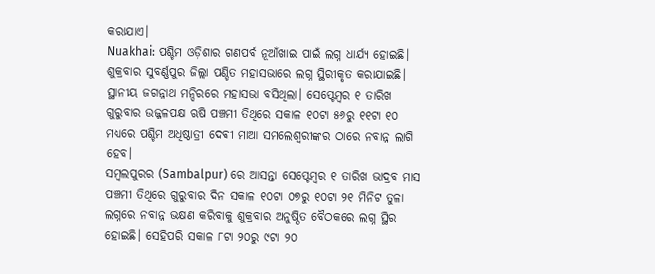କରାଯାଏ।
Nuakhai: ପଶ୍ଚିମ ଓଡ଼ିଶାର ଗଣପର୍ବ ନୂଆଁଖାଇ ପାଇଁ ଲଗ୍ନ ଧାର୍ଯ୍ୟ ହୋଇଛି। ଶୁକ୍ରବାର ସୁବର୍ଣ୍ଣପୁର ଜିଲ୍ଲା ପଣ୍ଡିତ ମହାସଭାରେ ଲଗ୍ନ ସ୍ଥିରୀକୃତ କରାଯାଇଛି। ସ୍ଥାନୀୟ ଜଗନ୍ନାଥ ମନ୍ଦିରରେ ମହାସଭା ବସିଥିଲା। ସେପ୍ଟେମ୍ବର ୧ ତାରିଖ ଗୁରୁବାର ଉଜ୍ଜଳପକ୍ଷ ଋଷି ପଞ୍ଚମୀ ତିଥିରେ ସକାଳ ୧୦ଟା ୫୬ରୁ ୧୧ଟା ୧୦ ମଧ୍ୟରେ ପଶ୍ଚିମ ଅଧିଷ୍ଠାତ୍ରୀ ଦେଵୀ ମାଆ ସମଲେଶ୍ୱରୀଙ୍କର ଠାରେ ନବାନ୍ନ ଲାଗି ହେବ।
ସମ୍ବଲପୁରର (Sambalpur) ରେ ଆସନ୍ତା ସେପ୍ଟେମ୍ବର ୧ ତାରିଖ ଭାଦ୍ରବ ମାସ ପଞ୍ଚମୀ ତିଥିରେ ଗୁରୁବାର ଦିନ ସକାଳ ୧୦ଟା ୦୭ରୁ ୧୦ଟା ୨୧ ମିନିଟ ତୁଳା ଲଗ୍ନରେ ନବାନ୍ନ ଭକ୍ଷଣ କରିବାକୁ ଶୁକ୍ରବାର ଅନୁଷ୍ଠିତ ବୈଠକରେ ଲଗ୍ନ ସ୍ଥିର ହୋଇଛି। ସେହିପରି ସକାଳ ୮ଟା ୨୦ରୁ ୯ଟା ୨୦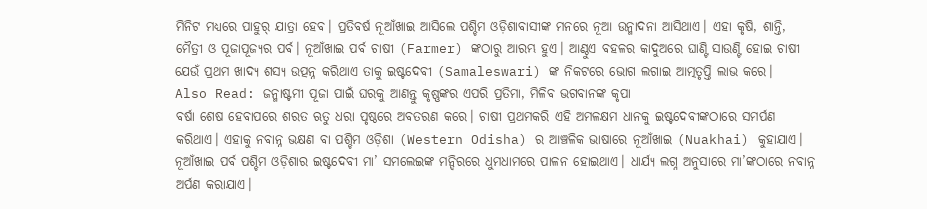ମିନିଟ ମଧ୍ୟରେ ପାହୁର୍ ଯାତ୍ରା ହେବ। ପ୍ରତିବର୍ଷ ନୂଆଁଖାଇ ଆସିଲେ ପଶ୍ଚିମ ଓଡ଼ିଶାବାସୀଙ୍କ ମନରେ ନୂଆ ଉନ୍ମାଦନା ଆସିଥାଏ। ଏହା କୃଷି, ଶାନ୍ତି, ମୈତ୍ରୀ ଓ ପୂଜାପୂଜ୍ୟର ପର୍ବ। ନୂଆଁଖାଇ ପର୍ବ ଚାଷୀ (Farmer) ଙ୍କଠାରୁ ଆରମ୍ଭ ହୁଏ। ଆଣ୍ଠୁଏ ବହଳର କାଦୁଅରେ ଘାଣ୍ଟି ସାଉଣ୍ଟି ହୋଇ ଚାଷୀ ଯେଉଁ ପ୍ରଥମ ଖାଦ୍ୟ ଶସ୍ୟ ଉତ୍ପନ୍ନ କରିଥାଏ ତାକୁ ଇଷ୍ଟଦେବୀ (Samaleswari) ଙ୍କ ନିକଟରେ ଭୋଗ ଲଗାଇ ଆତ୍ମତୃପ୍ତି ଲାଭ କରେ।
Also Read: ଜନ୍ମାଷ୍ଟମୀ ପୂଜା ପାଇଁ ଘରକୁ ଆଣନ୍ତୁ କୃଷ୍ଣଙ୍କର ଏପରି ପ୍ରତିମା, ମିଳିବ ଭଗବାନଙ୍କ କୃପା
ବର୍ଷା ଶେଷ ହେବାପରେ ଶରତ ଋତୁ ଧରା ପୃଷ୍ଠରେ ଅବତରଣ କରେ। ଚାଷୀ ପ୍ରଥମକରି ଏହି ଅମଳକ୍ଷମ ଧାନକୁ ଇଷ୍ଟଦେବୀଙ୍କଠାରେ ସମର୍ପଣ କରିଥାଏ। ଏହାକୁ ନବାନ୍ନ ଭକ୍ଷଣ ବା ପଶ୍ଚିମ ଓଡ଼ିଶା (Western Odisha) ର ଆଞ୍ଚଳିକ ଭାଷାରେ ନୂଆଁଖାଇ (Nuakhai) କୁହାଯାଏ। ନୂଆଁଖାଇ ପର୍ବ ପଶ୍ଚିମ ଓଡ଼ିଶାର ଇଷ୍ଟଦେବୀ ମା’ ସମଲେଇଙ୍କ ମନ୍ଦିରରେ ଧୁମଧାମରେ ପାଳନ ହୋଇଥାଏ। ଧାର୍ଯ୍ୟ ଲଗ୍ନ ଅନୁସାରେ ମା’ଙ୍କଠାରେ ନବାନ୍ନ ଅର୍ପଣ କରାଯାଏ।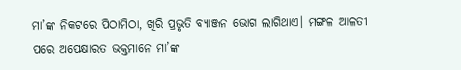ମା’ଙ୍କ ନିକଟରେ ପିଠାମିଠା, ଖିରି ପ୍ରଭୃତି ବ୍ୟାଞ୍ଜନ ଭୋଗ ଲାଗିଥାଏ। ମଙ୍ଗଳ ଆଳତୀ ପରେ ଅପେକ୍ଷାରତ ଭକ୍ତମାନେ ମା’ଙ୍କ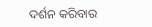ଦର୍ଶନ କରିବାର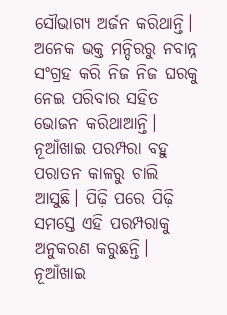ସୌଭାଗ୍ୟ ଅର୍ଜନ କରିଥାନ୍ତି। ଅନେକ ଭକ୍ତ ମନ୍ଦିରରୁ ନବାନ୍ନ ସଂଗ୍ରହ କରି ନିଜ ନିଜ ଘରକୁ ନେଇ ପରିବାର ସହିତ ଭୋଜନ କରିଥାଆନ୍ତି।
ନୂଆଁଖାଇ ପରମ୍ପରା ବହୁ ପରାତନ କାଳରୁ ଚାଲି ଆସୁଛି। ପିଢ଼ି ପରେ ପିଢ଼ି ସମସ୍ତେ ଏହି ପରମ୍ପରାକୁ ଅନୁକରଣ କରୁଛନ୍ତି। ନୂଆଁଖାଇ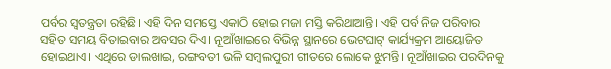ପର୍ବର ସ୍ୱତନ୍ତ୍ରତା ରହିଛି। ଏହି ଦିନ ସମସ୍ତେ ଏକାଠି ହୋଇ ମଜା ମସ୍ତି କରିଥାଆନ୍ତି। ଏହି ପର୍ବ ନିଜ ପରିବାର ସହିତ ସମୟ ବିତାଇବାର ଅବସର ଦିଏ। ନୂଆଁଖାଇରେ ବିଭିନ୍ନ ସ୍ଥାନରେ ଭେଟଘାଟ୍ କାର୍ଯ୍ୟକ୍ରମ ଆୟୋଜିତ ହୋଇଥାଏ। ଏଥିରେ ଡାଲଖାଇ, ରଙ୍ଗବତୀ ଭଳି ସମ୍ବଲପୁରୀ ଗୀତରେ ଲୋକେ ଝୁମନ୍ତି। ନୂଆଁଖାଇର ପରଦିନକୁ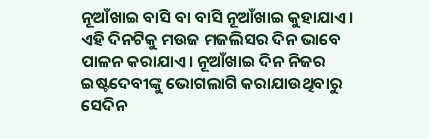ନୂଆଁଖାଇ ବାସି ବା ବାସି ନୂଆଁଖାଇ କୁହାଯାଏ। ଏହି ଦିନଟିକୁ ମଉଜ ମଜଲିସର ଦିନ ଭାବେ ପାଳନ କରାଯାଏ। ନୂଆଁଖାଇ ଦିନ ନିଜର ଇଷ୍ଟଦେବୀଙ୍କୁ ଭୋଗଲାଗି କରାଯାଉଥିବାରୁ ସେଦିନ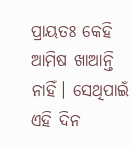ପ୍ରାୟତଃ କେହି ଆମିଷ ଖାଆନ୍ତି ନାହିଁ। ସେଥିପାଇଁ ଏହି ଦିନ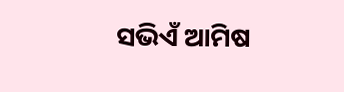ସଭିଏଁ ଆମିଷ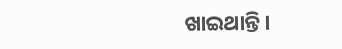ଖାଇଥାନ୍ତି।